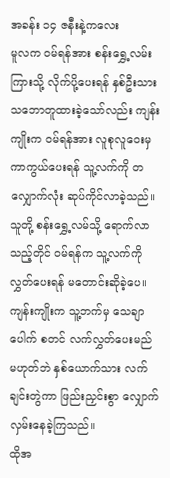အခန်း ၁၄ ဇနီးနဲ့ကလေး
မူလက ဝမ်ရန်အား စန်းရွှေ့လမ်းကြားသို့ လိုက်ပို့ပေးရန် နှစ်ဦးသား သဘောတူထားခဲ့သော်လည်း ကျန်းကျိုးက ဝမ်ရန်အား လူစုလူဝေးမှ ကာကွယ်ပေးရန် သူ့လက်ကို တလျှောက်လုံး ဆုပ်ကိုင်လာခဲ့သည်။ သူတို့ စန်းရွှေ့လမ်သို့ ရောက်လာသည့်တိုင် ဝမ်ရန်က သူ့လက်ကို လွှတ်ပေးရန် မတောင်းဆိုခဲ့ပေ။ ကျန်းကျိုးက သူ့ဘက်မှ သေချာပေါက် စတင် လက်လွှတ်ပေးမည် မဟုတ်ဘဲ နှစ်ယောက်သား လက်ချင်းတွဲကာ ဖြည်းညှင်းစွာ လျှောက်လှမ်းနေခဲ့ကြသည်။
ထိုအ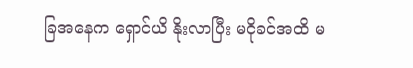ခြအနေက ရှောင်ယိ နိုးလာပြီး မငိုခင်အထိ မ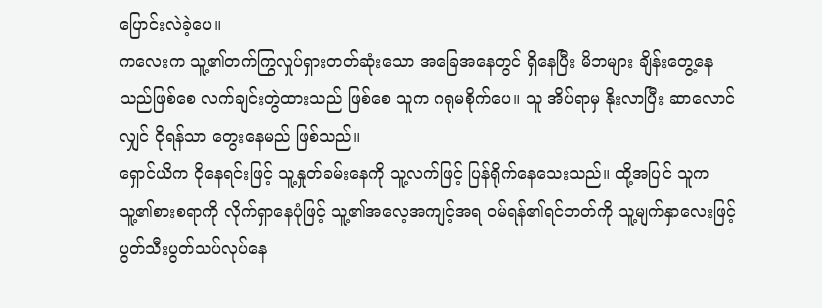ပြောင်းလဲခဲ့ပေ။
ကလေးက သူ့၏တက်ကြွလှုပ်ရှားတတ်ဆုံးသော အခြေအနေတွင် ရှိနေပြီး မိဘများ ချိန်းတွေ့နေသည်ဖြစ်စေ လက်ချင်းတွဲထားသည် ဖြစ်စေ သူက ဂရုမစိုက်ပေ။ သူ အိပ်ရာမှ နိုးလာပြီး ဆာလောင်လျှင် ငိုရန်သာ တွေးနေမည် ဖြစ်သည်။
ရှောင်ယိက ငိုနေရင်းဖြင့် သူ့နှုတ်ခမ်းနေကို သူ့လက်ဖြင့် ပြန်ရိုက်နေသေးသည်။ ထို့အပြင် သူက သူ့၏စားစရာကို လိုက်ရှာနေပုံဖြင့် သူ့၏အလေ့အကျင့်အရ ဝမ်ရန်၏ရင်ဘတ်ကို သူ့မျက်နှာလေးဖြင့် ပွတ်သီးပွတ်သပ်လုပ်နေ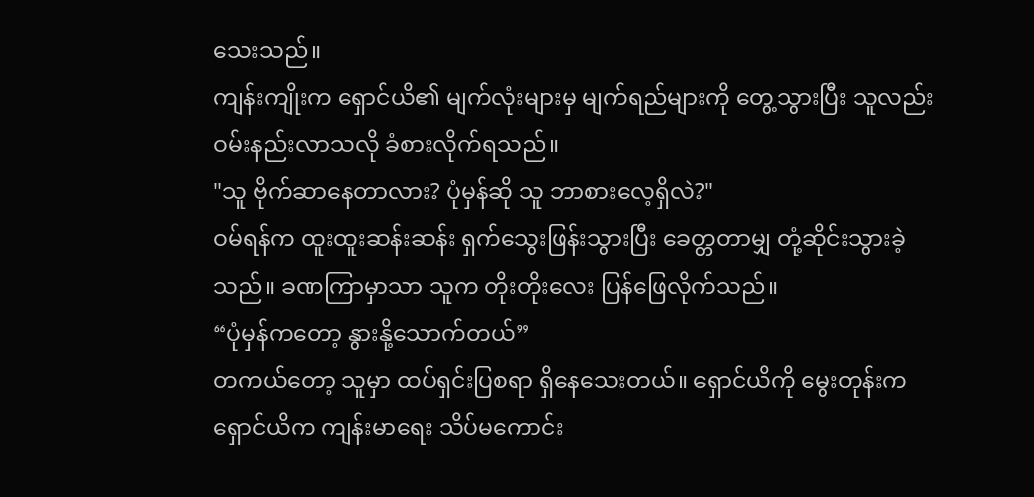သေးသည်။
ကျန်းကျိုးက ရှောင်ယိ၏ မျက်လုံးများမှ မျက်ရည်များကို တွေ့သွားပြီး သူလည်း ဝမ်းနည်းလာသလို ခံစားလိုက်ရသည်။
"သူ ဗိုက်ဆာနေတာလား? ပုံမှန်ဆို သူ ဘာစားလေ့ရှိလဲ?"
ဝမ်ရန်က ထူးထူးဆန်းဆန်း ရှက်သွေးဖြန်းသွားပြီး ခေတ္တတာမျှ တုံ့ဆိုင်းသွားခဲ့သည်။ ခဏကြာမှာသာ သူက တိုးတိုးလေး ပြန်ဖြေလိုက်သည်။
“ပုံမှန်ကတော့ နွားနို့သောက်တယ်”
တကယ်တော့ သူမှာ ထပ်ရှင်းပြစရာ ရှိနေသေးတယ်။ ရှောင်ယိကို မွေးတုန်းက ရှောင်ယိက ကျန်းမာရေး သိပ်မကောင်း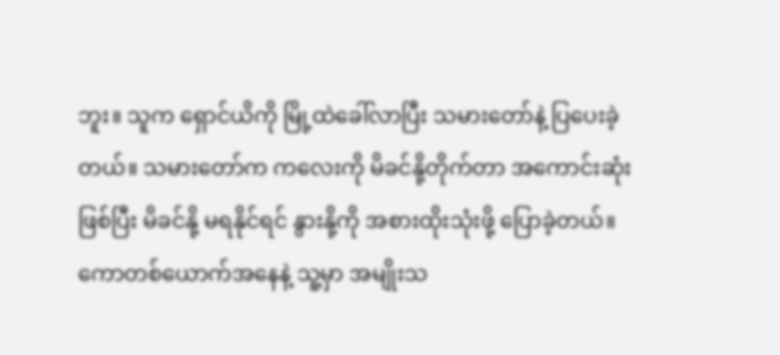ဘူး။ သူက ရှောင်ယိကို မြို့ထဲခေါ်လာပြီး သမားတော်နဲ့ ပြပေးခဲ့တယ်။ သမားတော်က ကလေးကို မိခင်နို့တိုက်တာ အကောင်းဆုံးဖြစ်ပြီး မိခင်နို့ မရနိုင်ရင် နွားနို့ကို အစားထိုးသုံးဖို့ ပြောခဲ့တယ်။
ကောတစ်ယောက်အနေနဲ့ သူ့မှာ အမျိုးသ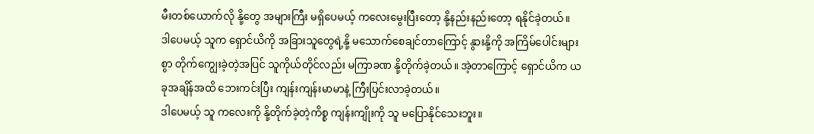မီးတစ်ယောက်လို နို့တွေ အများကြီး မရှိပေမယ့် ကလေးမွေးပြီးတော့ နို့နည်းနည်းတော့ ရနိုင်ခဲ့တယ်။
ဒါပေမယ့် သူက ရှောင်ယိကို အခြားသူတွေရဲ့နို့ မသောက်စေချင်တာကြောင့် နွားနို့ကို အကြိမ်ပေါင်းများစွာ တိုက်ကျွေးခဲ့တဲ့အပြင် သူကိုယ်တိုင်လည်း မကြာခဏ နို့တိုက်ခဲ့တယ်။ အဲ့တာကြောင့် ရှောင်ယိက ယခုအချိန်အထိ ဘေးကင်းပြီး ကျန်းကျန်းမာမာနဲ့ ကြီးပြင်းလာခဲ့တယ်။
ဒါပေမယ့် သူ ကလေးကို နို့တိုက်ခဲ့တဲ့ကိစ္စ ကျန်းကျိုးကို သူ မပြောနိုင်သေးဘူး။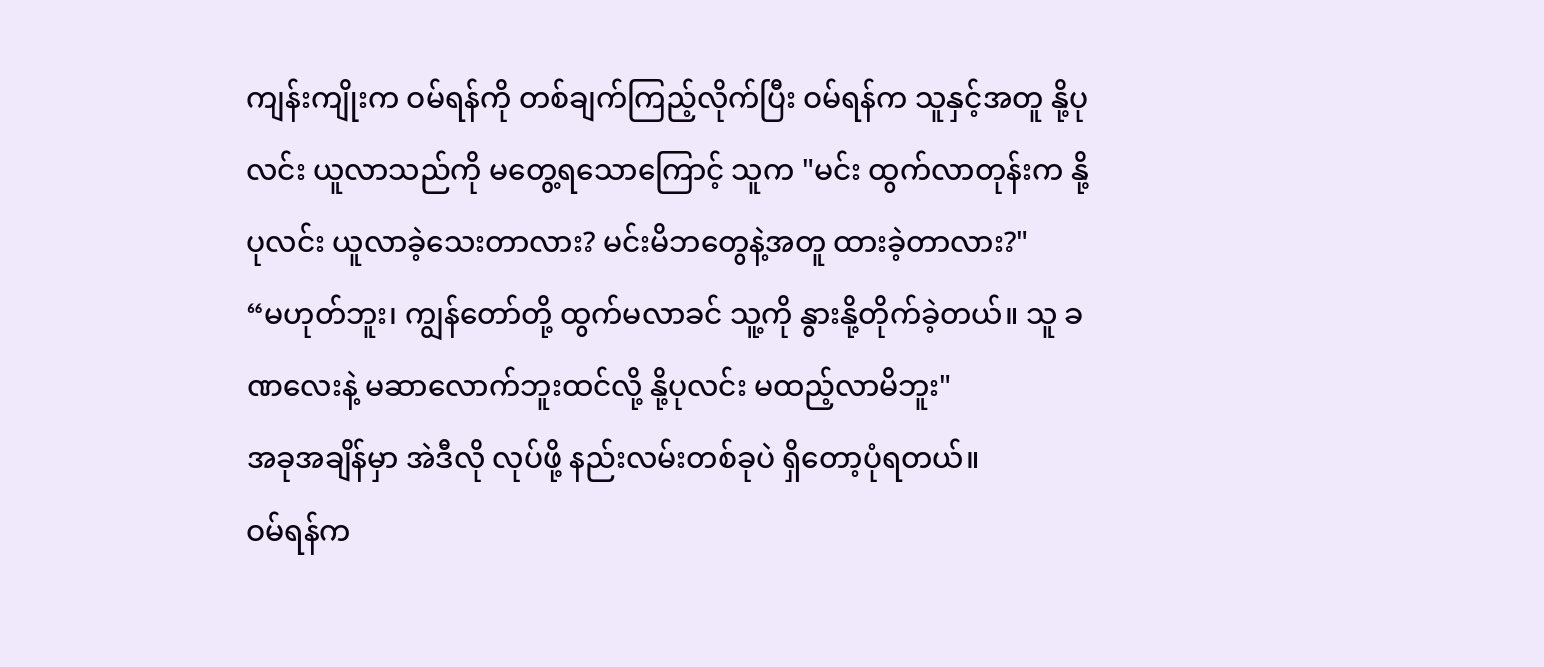ကျန်းကျိုးက ဝမ်ရန်ကို တစ်ချက်ကြည့်လိုက်ပြီး ဝမ်ရန်က သူနှင့်အတူ နို့ပုလင်း ယူလာသည်ကို မတွေ့ရသောကြောင့် သူက "မင်း ထွက်လာတုန်းက နို့ပုလင်း ယူလာခဲ့သေးတာလား? မင်းမိဘတွေနဲ့အတူ ထားခဲ့တာလား?"
“မဟုတ်ဘူး၊ ကျွန်တော်တို့ ထွက်မလာခင် သူ့ကို နွားနို့တိုက်ခဲ့တယ်။ သူ ခဏလေးနဲ့ မဆာလောက်ဘူးထင်လို့ နို့ပုလင်း မထည့်လာမိဘူး"
အခုအချိန်မှာ အဲဒီလို လုပ်ဖို့ နည်းလမ်းတစ်ခုပဲ ရှိတော့ပုံရတယ်။
ဝမ်ရန်က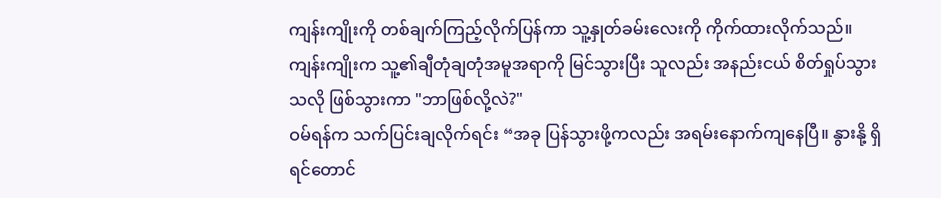ကျန်းကျိုးကို တစ်ချက်ကြည့်လိုက်ပြန်ကာ သူ့နှုတ်ခမ်းလေးကို ကိုက်ထားလိုက်သည်။
ကျန်းကျိုးက သူ့၏ချီတုံချတုံအမူအရာကို မြင်သွားပြီး သူလည်း အနည်းငယ် စိတ်ရှုပ်သွားသလို ဖြစ်သွားကာ "ဘာဖြစ်လို့လဲ?"
ဝမ်ရန်က သက်ပြင်းချလိုက်ရင်း “အခု ပြန်သွားဖို့ကလည်း အရမ်းနောက်ကျနေပြီ။ နွားနို့ ရှိရင်တောင်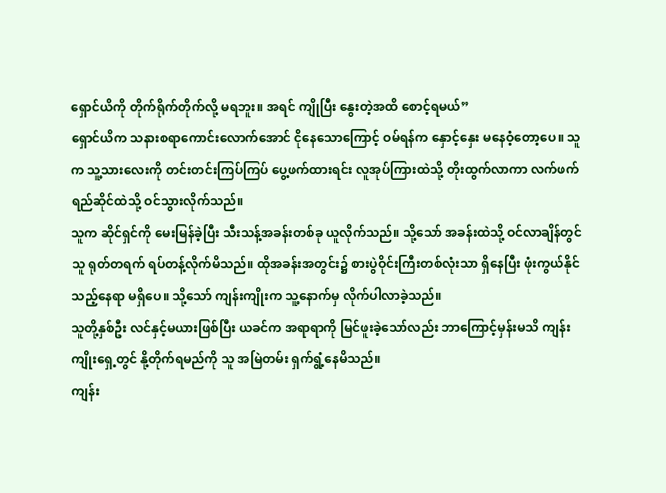ရှောင်ယိကို တိုက်ရိုက်တိုက်လို့ မရဘူး။ အရင် ကျိုပြီး နွေးတဲ့အထိ စောင့်ရမယ်”
ရှောင်ယိက သနားစရာကောင်းလောက်အောင် ငိုနေသောကြောင့် ဝမ်ရန်က နှောင့်နှေး မနေဝံ့တော့ပေ။ သူက သူ့သားလေးကို တင်းတင်းကြပ်ကြပ် ပွေ့ဖက်ထားရင်း လူအုပ်ကြားထဲသို့ တိုးထွက်လာကာ လက်ဖက်ရည်ဆိုင်ထဲသို့ ဝင်သွားလိုက်သည်။
သူက ဆိုင်ရှင်ကို မေးမြန်ခဲ့ပြီး သီးသန့်အခန်းတစ်ခု ယူလိုက်သည်။ သို့သော် အခန်းထဲသို့ ဝင်လာချိန်တွင် သူ ရုတ်တရက် ရပ်တန့်လိုက်မိသည်။ ထိုအခန်းအတွင်း၌ စားပွဲဝိုင်းကြီးတစ်လုံးသာ ရှိနေပြီး ဖုံးကွယ်နိုင်သည့်နေရာ မရှိပေ။ သို့သော် ကျန်းကျိုးက သူ့နောက်မှ လိုက်ပါလာခဲ့သည်။
သူတို့နှစ်ဦး လင်နှင့်မယားဖြစ်ပြီး ယခင်က အရာရာကို မြင်ဖူးခဲ့သော်လည်း ဘာကြောင့်မှန်းမသိ ကျန်းကျိုးရှေ့တွင် နို့တိုက်ရမည်ကို သူ အမြဲတမ်း ရှက်ရွံ့နေမိသည်။
ကျန်း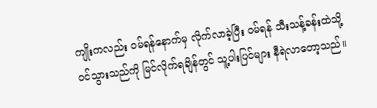ကျိုးကလည်း ဝမ်ရန်နောက်မှ လိုက်လာခဲ့ပြီး ဝမ်ရန် သီးသန့်ခန်းထဲသို့ ဝင်သွားသည်ကို မြင်လိုက်ရချိန်တွင် သူ့ပါးပြင်များ နီရဲလာတော့သည်။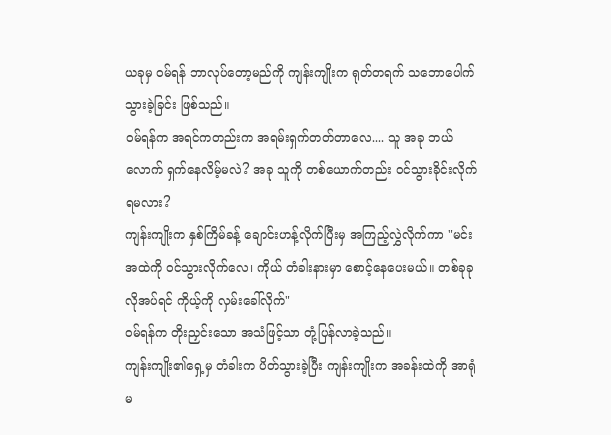ယခုမှ ဝမ်ရန် ဘာလုပ်တော့မည်ကို ကျန်းကျိုးက ရုတ်တရက် သဘောပေါက်သွားခဲ့ခြင်း ဖြစ်သည်။
ဝမ်ရန်က အရင်ကတည်းက အရမ်းရှက်တတ်တာလေ.... သူ အခု ဘယ်လောက် ရှက်နေလိမ့်မလဲ? အခု သူကို တစ်ယောက်တည်း ဝင်သွားခိုင်းလိုက်ရမလား?
ကျန်းကျိုးက နှစ်ကြိမ်ခန့် ချောင်းဟန့်လိုက်ပြီးမှ အကြည့်လွှဲလိုက်ကာ "မင်း အထဲကို ဝင်သွားလိုက်လေ၊ ကိုယ် တံခါးနားမှာ စောင့်နေပေးမယ်။ တစ်ခုခု လိုအပ်ရင် ကိုယ့်ကို လှမ်းခေါ်လိုက်"
ဝမ်ရန်က တိုးညှင်းသော အသံဖြင့်သာ တုံ့ပြန်လာခဲ့သည်။
ကျန်းကျိုး၏ရှေ့မှ တံခါးက ပိတ်သွားခဲ့ပြီး ကျန်းကျိုးက အခန်းထဲကို အာရုံမ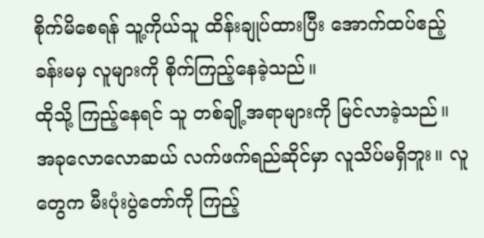စိုက်မိစေရန် သူ့ကိုယ်သူ ထိန်းချုပ်ထားပြီး အောက်ထပ်ဧည့်ခန်းမမှ လူများကို စိုက်ကြည့်နေခဲ့သည်။
ထိုသို့ ကြည့်နေရင် သူ တစ်ချို့အရာများကို မြင်လာခဲ့သည်။
အခုလောလောဆယ် လက်ဖက်ရည်ဆိုင်မှာ လူသိပ်မရှိဘူး။ လူတွေက မီးပုံးပွဲတော်ကို ကြည့်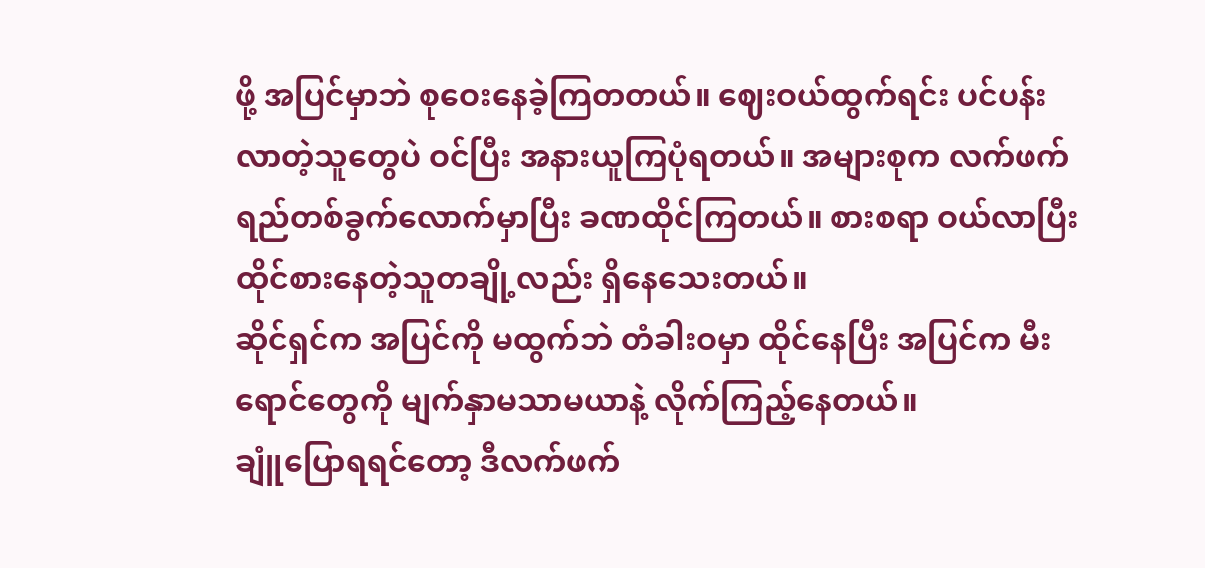ဖို့ အပြင်မှာဘဲ စုဝေးနေခဲ့ကြတတယ်။ ဈေးဝယ်ထွက်ရင်း ပင်ပန်းလာတဲ့သူတွေပဲ ဝင်ပြီး အနားယူကြပုံရတယ်။ အများစုက လက်ဖက်ရည်တစ်ခွက်လောက်မှာပြီး ခဏထိုင်ကြတယ်။ စားစရာ ဝယ်လာပြီး ထိုင်စားနေတဲ့သူတချို့လည်း ရှိနေသေးတယ်။
ဆိုင်ရှင်က အပြင်ကို မထွက်ဘဲ တံခါးဝမှာ ထိုင်နေပြီး အပြင်က မီးရောင်တွေကို မျက်နှာမသာမယာနဲ့ လိုက်ကြည့်နေတယ်။
ချူံပြောရရင်တော့ ဒီလက်ဖက်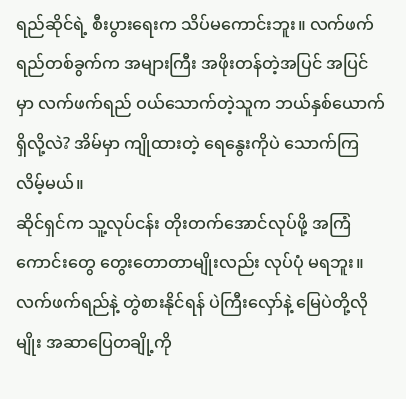ရည်ဆိုင်ရဲ့ စီးပွားရေးက သိပ်မကောင်းဘူး။ လက်ဖက်ရည်တစ်ခွက်က အများကြီး အဖိုးတန်တဲ့အပြင် အပြင်မှာ လက်ဖက်ရည် ဝယ်သောက်တဲ့သူက ဘယ်နှစ်ယောက်ရှိလို့လဲ? အိမ်မှာ ကျိုထားတဲ့ ရေနွေးကိုပဲ သောက်ကြလိမ့်မယ်။
ဆိုင်ရှင်က သူ့လုပ်ငန်း တိုးတက်အောင်လုပ်ဖို့ အကြံကောင်းတွေ တွေးတောတာမျိုးလည်း လုပ်ပုံ မရဘူး။ လက်ဖက်ရည်နဲ့ တွဲစားနိုင်ရန် ပဲကြီးလှော်နဲ့ မြေပဲတို့လိုမျိုး အဆာပြေတချို့ကို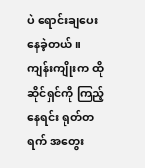ပဲ ရောင်းချပေးနေခဲ့တယ်။
ကျန်းကျိုးက ထိုဆိုင်ရှင်ကို ကြည့်နေရင်း ရုတ်တရက် အတွေး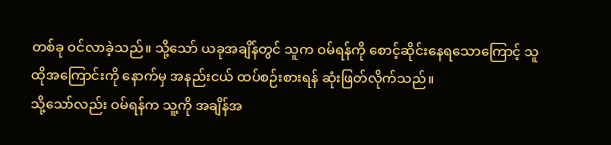တစ်ခု ဝင်လာခဲ့သည်။ သို့သော် ယခုအချိန်တွင် သူက ဝမ်ရန်ကို စောင့်ဆိုင်းနေရသောကြောင့် သူ ထိုအကြောင်းကို နောက်မှ အနည်းငယ် ထပ်စဉ်းစားရန် ဆုံးဖြတ်လိုက်သည်။
သို့သော်လည်း ဝမ်ရန်က သူ့ကို အချိန်အ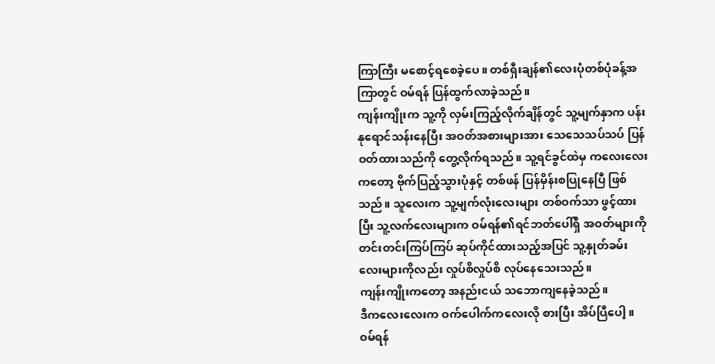ကြာကြီး မစောင့်ရစေခဲ့ပေ။ တစ်ရှီးချန်၏လေးပုံတစ်ပုံခန့်အကြာတွင် ဝမ်ရန် ပြန်ထွက်လာခဲ့သည်။
ကျန်းကျိုးက သူ့ကို လှမ်းကြည့်လိုက်ချိန်တွင် သူ့မျက်နှာက ပန်းနုရောင်သန်းနေပြီး အဝတ်အစားများအား သေသေသပ်သပ် ပြန်ဝတ်ထားသည်ကို တွေ့လိုက်ရသည်။ သူ့ရင်ခွင်ထဲမှ ကလေးလေးကတော့ ဗိုက်ပြည့်သွားပုံနှင့် တစ်ဖန် ပြန်မှိန်းစပြုနေပြီ ဖြစ်သည်။ သူလေးက သူ့မျက်လုံးလေးများ တစ်ဝက်သာ ဖွင့်ထားပြီး သူ့လက်လေးများက ဝမ်ရန်၏ရင်ဘတ်ပေါ်ရှိ အဝတ်များကို တင်းတင်းကြပ်ကြပ် ဆုပ်ကိုင်ထားသည့်အပြင် သူ့နှုတ်ခမ်းလေးများကိုလည်း လှုပ်စိလှုပ်စိ လုပ်နေသေးသည်။
ကျန်းကျိုးကတော့ အနည်းငယ် သဘောကျနေခဲ့သည်။
ဒီကလေးလေးက ဝက်ပေါက်ကလေးလို စားပြီး အိပ်ပြီပေါ့။
ဝမ်ရန်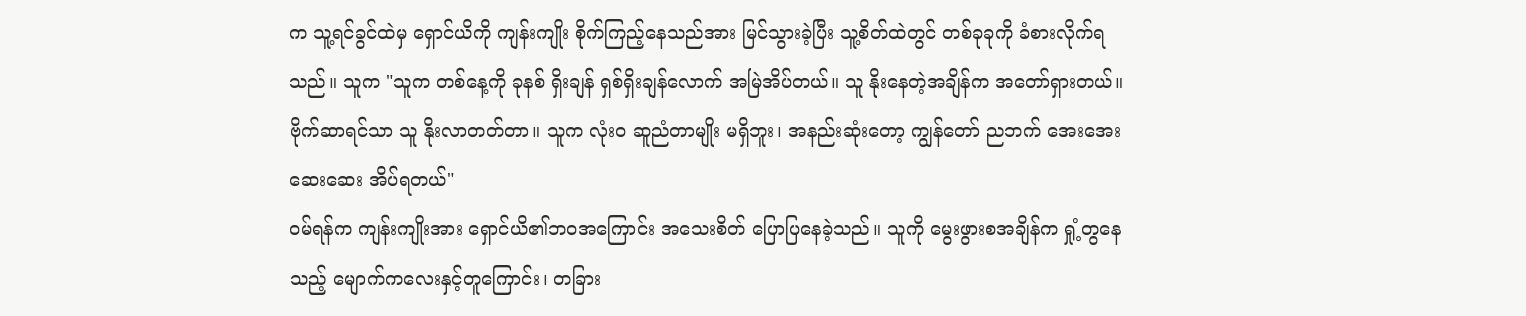က သူ့ရင်ခွင်ထဲမှ ရှောင်ယိကို ကျန်းကျိုး စိုက်ကြည့်နေသည်အား မြင်သွားခဲ့ပြီး သူ့စိတ်ထဲတွင် တစ်ခုခုကို ခံစားလိုက်ရသည်။ သူက "သူက တစ်နေ့ကို ခုနစ် ရှိးချန် ရှစ်ရှိးချန်လောက် အမြဲအိပ်တယ်။ သူ နိုးနေတဲ့အချိန်က အတော်ရှားတယ်။ ဗိုက်ဆာရင်သာ သူ နိုးလာတတ်တာ။ သူက လုံးဝ ဆူညံတာမျိုး မရှိဘူး၊ အနည်းဆုံးတော့ ကျွန်တော် ညဘက် အေးအေးဆေးဆေး အိပ်ရတယ်"
ဝမ်ရန်က ကျန်းကျိုးအား ရှောင်ယိ၏ဘဝအကြောင်း အသေးစိတ် ပြောပြနေခဲ့သည်။ သူကို မွေးဖွားစအချိန်က ရှုံ့တွနေသည့် မျောက်ကလေးနှင့်တူကြောင်း၊ တခြား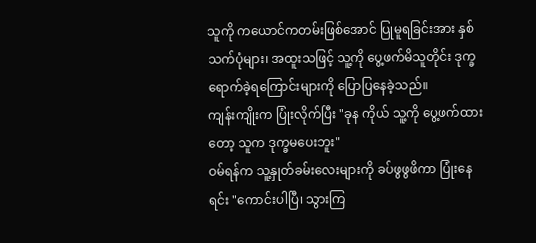သူကို ကယောင်ကတမ်းဖြစ်အောင် ပြုမူရခြင်းအား နှစ်သက်ပုံများ၊ အထူးသဖြင့် သူ့ကို ပွေ့ဖက်မိသူတိုင်း ဒုက္ခရောက်ခဲ့ရကြောင်းများကို ပြောပြနေခဲ့သည်။
ကျန်းကျိုးက ပြုံးလိုက်ပြီး "ခုန ကိုယ် သူ့ကို ပွေ့ဖက်ထားတော့ သူက ဒုက္ခမပေးဘူး"
ဝမ်ရန်က သူ့နှုတ်ခမ်းလေးများကို ခပ်ဖွဖွဖိကာ ပြုံးနေရင်း "ကောင်းပါပြီ၊ သွားကြ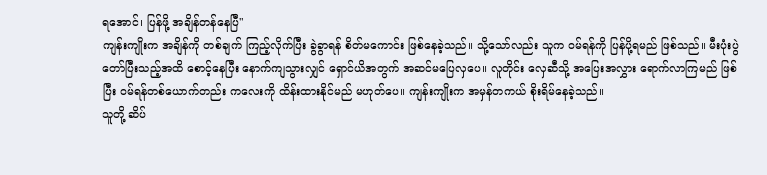ရအောင်၊ ပြန်ဖို့ အချိန်တန်နေပြီ"
ကျန်းကျိုးက အချိန်ကို တစ်ချက် ကြည့်လိုက်ပြီး ခွဲခွာရန် စိတ်မကောင်း ဖြစ်နေခဲ့သည်။ သို့သော်လည်း သူက ဝမ်ရန်ကို ပြန်ပို့ရမည် ဖြစ်သည်။ မီးပုံးပွဲတော်ပြီးသည့်အထိ စောင့်နေပြီး နောက်ကျသွားလျှင် ရှောင်ယိအတွက် အဆင်မပြေလှပေ။ လူတိုင်း လှေဆီသို့ အပြေးအလွှား ရောက်လာကြမည် ဖြစ်ပြီး ဝမ်ရန်တစ်ယောက်တည်း ကလေးကို ထိန်းထားနိုင်မည် မဟုတ်ပေ။ ကျန်းကျိုးက အမှန်တကယ် စိုးရိမ်နေခဲ့သည်။
သူတို့ ဆိပ်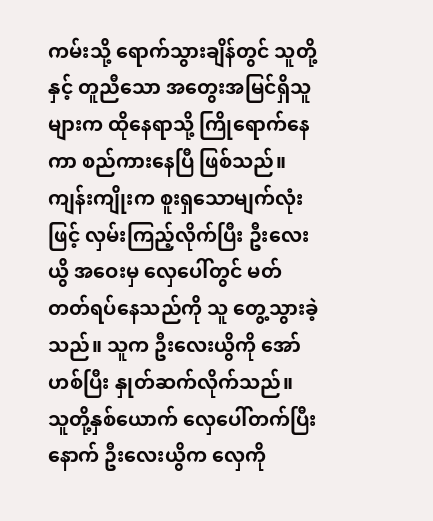ကမ်းသို့ ရောက်သွားချိန်တွင် သူတို့နှင့် တူညီသော အတွေးအမြင်ရှိသူများက ထိုနေရာသို့ ကြိုရောက်နေကာ စည်ကားနေပြီ ဖြစ်သည်။ ကျန်းကျိုးက စူးရှသောမျက်လုံးဖြင့် လှမ်းကြည့်လိုက်ပြီး ဦးလေးယွိ အဝေးမှ လှေပေါ်တွင် မတ်တတ်ရပ်နေသည်ကို သူ တွေ့သွားခဲ့သည်။ သူက ဦးလေးယွိကို အော်ဟစ်ပြီး နှုတ်ဆက်လိုက်သည်။
သူတို့နှစ်ယောက် လှေပေါ်တက်ပြီးနောက် ဦးလေးယွိက လှေကို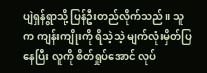ပျဲရှန်ရွာသို့ ပြန်ဦးတည်လိုက်သည်။ သူက ကျန်းကျိုးကို ရိသဲ့သဲ့ မျက်လုံးမှိတ်ပြနေပြီး လူကို စိတ်ရှုပ်အောင် လုပ်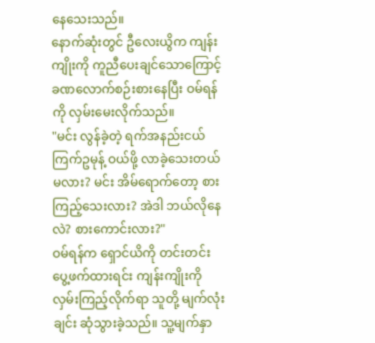နေသေးသည်။
နောက်ဆုံးတွင် ဦလေးယွိက ကျန်းကျိုးကို ကူညီပေးချင်သောကြောင့် ခဏလောက်စဉ်းစားနေပြီး ဝမ်ရန်ကို လှမ်းမေးလိုက်သည်။
"မင်း လွန်ခဲ့တဲ့ ရက်အနည်းငယ် ကြက်ဥမုန့် ဝယ်ဖို့ လာခဲ့သေးတယ်မလား? မင်း အိမ်ရောက်တော့ စားကြည့်သေးလား? အဲဒါ ဘယ်လိုနေလဲ? စားကောင်းလား?"
ဝမ်ရန်က ရှောင်ယိကို တင်းတင်းပွေ့ဖက်ထားရင်း ကျန်းကျိုးကို လှမ်းကြည့်လိုက်ရာ သူတို့ မျက်လုံးချင်း ဆုံသွားခဲ့သည်။ သူ့မျက်နှာ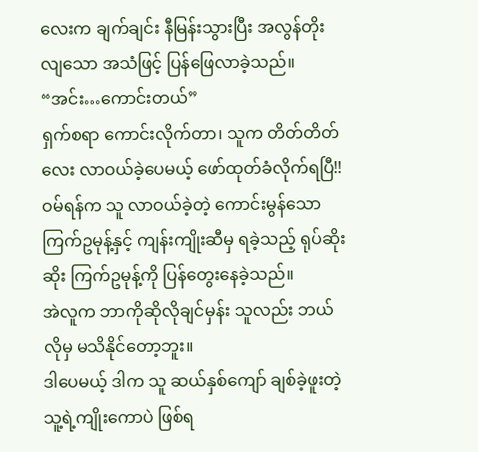လေးက ချက်ချင်း နီမြန်းသွားပြီး အလွန်တိုးလျသော အသံဖြင့် ပြန်ဖြေလာခဲ့သည်။
“အင်း…ကောင်းတယ်”
ရှက်စရာ ကောင်းလိုက်တာ၊ သူက တိတ်တိတ်လေး လာဝယ်ခဲ့ပေမယ့် ဖော်ထုတ်ခံလိုက်ရပြီ!!
ဝမ်ရန်က သူ လာဝယ်ခဲ့တဲ့ ကောင်းမွန်သော ကြက်ဥမုန့်နှင့် ကျန်းကျိုးဆီမှ ရခဲ့သည့် ရုပ်ဆိုးဆိုး ကြက်ဥမုန့်ကို ပြန်တွေးနေခဲ့သည်။
အဲလူက ဘာကိုဆိုလိုချင်မှန်း သူလည်း ဘယ်လိုမှ မသိနိုင်တော့ဘူး။
ဒါပေမယ့် ဒါက သူ ဆယ်နှစ်ကျော် ချစ်ခဲ့ဖူးတဲ့ သူ့ရဲ့ကျိုးကောပဲ ဖြစ်ရ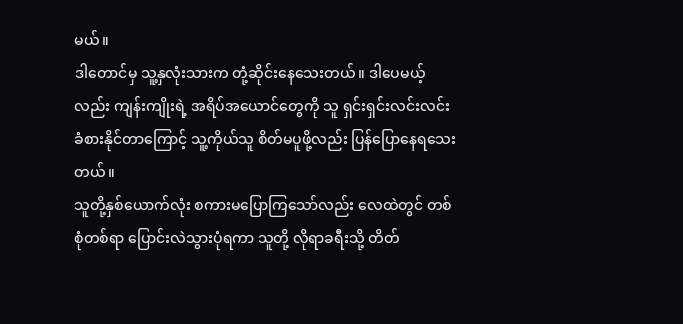မယ်။
ဒါတောင်မှ သူ့နှလုံးသားက တုံ့ဆိုင်းနေသေးတယ်။ ဒါပေမယ့်လည်း ကျန်းကျိုးရဲ့ အရိပ်အယောင်တွေကို သူ ရှင်းရှင်းလင်းလင်း ခံစားနိုင်တာကြောင့် သူ့ကိုယ်သူ စိတ်မပူဖို့လည်း ပြန်ပြောနေရသေးတယ်။
သူတို့နှစ်ယောက်လုံး စကားမပြောကြသော်လည်း လေထဲတွင် တစ်စုံတစ်ရာ ပြောင်းလဲသွားပုံရကာ သူတို့ လိုရာခရီးသို့ တိတ်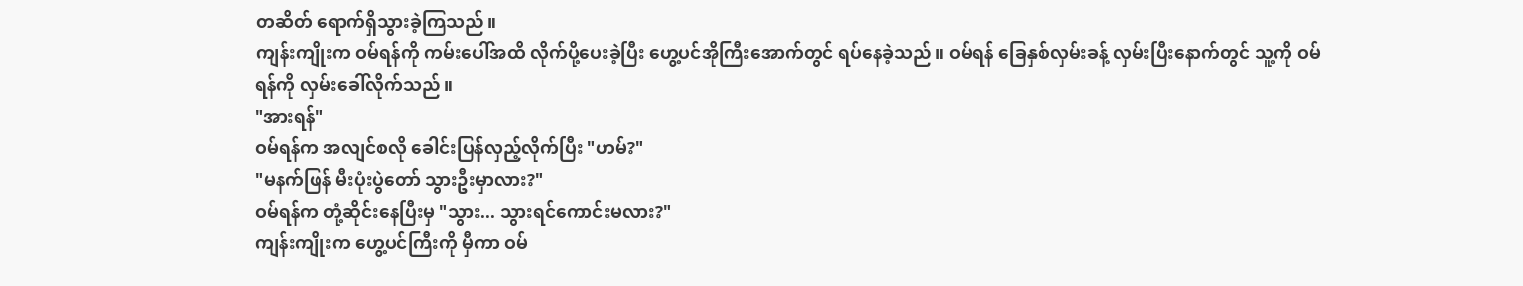တဆိတ် ရောက်ရှိသွားခဲ့ကြသည်။
ကျန်းကျိုးက ဝမ်ရန်ကို ကမ်းပေါ်အထိ လိုက်ပို့ပေးခဲ့ပြီး ဟွေ့ပင်အိုကြီးအောက်တွင် ရပ်နေခဲ့သည်။ ဝမ်ရန် ခြေနှစ်လှမ်းခန့် လှမ်းပြီးနောက်တွင် သူ့ကို ဝမ်ရန်ကို လှမ်းခေါ်လိုက်သည်။
"အားရန်"
ဝမ်ရန်က အလျင်စလို ခေါင်းပြန်လှည့်လိုက်ပြီး "ဟမ်?"
"မနက်ဖြန် မီးပုံးပွဲတော် သွားဦးမှာလား?"
ဝမ်ရန်က တုံ့ဆိုင်းနေပြီးမှ "သွား... သွားရင်ကောင်းမလား?"
ကျန်းကျိုးက ဟွေ့ပင်ကြီးကို မှီကာ ဝမ်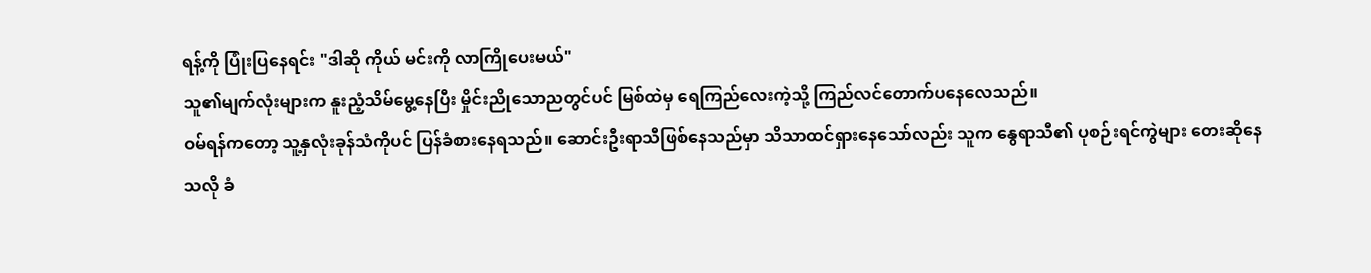ရန့်ကို ပြုံးပြနေရင်း "ဒါဆို ကိုယ် မင်းကို လာကြိုပေးမယ်"
သူ၏မျက်လုံးများက နူးညံ့သိမ်မွေ့နေပြီး မှိုင်းညိုသောညတွင်ပင် မြစ်ထဲမှ ရေကြည်လေးကဲ့သို့ ကြည်လင်တောက်ပနေလေသည်။
ဝမ်ရန်ကတော့ သူ့နှလုံးခုန်သံကိုပင် ပြန်ခံစားနေရသည်။ ဆောင်းဦးရာသီဖြစ်နေသည်မှာ သိသာထင်ရှားနေသော်လည်း သူက နွေရာသီ၏ ပုစဉ်းရင်ကွဲများ တေးဆိုနေသလို ခံ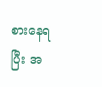စားနေရပြီး အ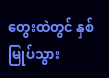တွေးထဲတွင် နှစ်မြုပ်သွား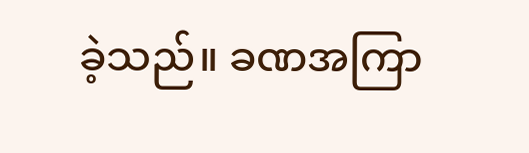ခဲ့သည်။ ခဏအကြာ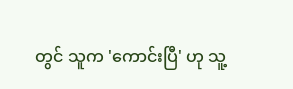တွင် သူက 'ကောင်းပြီ' ဟု သူ့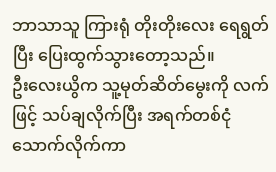ဘာသာသူ ကြားရုံ တိုးတိုးလေး ရေရွတ်ပြီး ပြေးထွက်သွားတော့သည်။
ဦးလေးယွိက သူ့မုတ်ဆိတ်မွေးကို လက်ဖြင့် သပ်ချလိုက်ပြီး အရက်တစ်ငုံသောက်လိုက်ကာ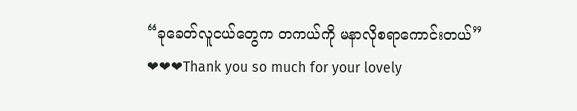“ခုခေတ်လူငယ်တွေက တကယ်ကို မနာလိုစရာကောင်းတယ်”
❤❤❤Thank you so much for your lovely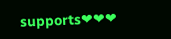supports❤❤❤